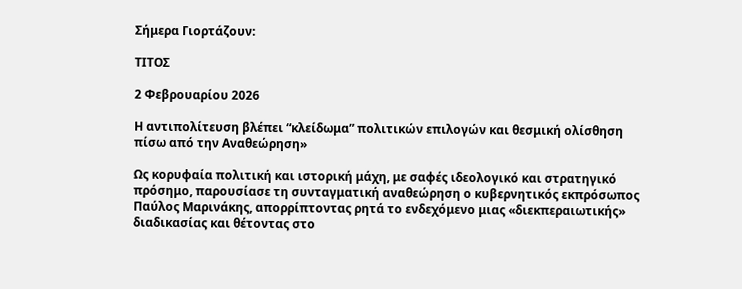Σήμερα Γιορτάζουν:

ΤΙΤΟΣ

2 Φεβρουαρίου 2026

Η αντιπολίτευση βλέπει “κλείδωμα” πολιτικών επιλογών και θεσμική ολίσθηση πίσω από την Αναθεώρηση»

Ως κορυφαία πολιτική και ιστορική μάχη, με σαφές ιδεολογικό και στρατηγικό πρόσημο, παρουσίασε τη συνταγματική αναθεώρηση ο κυβερνητικός εκπρόσωπος Παύλος Μαρινάκης, απορρίπτοντας ρητά το ενδεχόμενο μιας «διεκπεραιωτικής» διαδικασίας και θέτοντας στο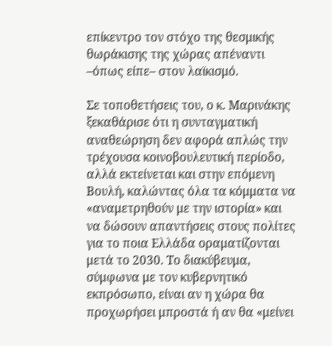επίκεντρο τον στόχο της θεσμικής θωράκισης της χώρας απέναντι –όπως είπε– στον λαϊκισμό.

Σε τοποθετήσεις του, ο κ. Μαρινάκης ξεκαθάρισε ότι η συνταγματική αναθεώρηση δεν αφορά απλώς την τρέχουσα κοινοβουλευτική περίοδο, αλλά εκτείνεται και στην επόμενη Βουλή, καλώντας όλα τα κόμματα να «αναμετρηθούν με την ιστορία» και να δώσουν απαντήσεις στους πολίτες για το ποια Ελλάδα οραματίζονται μετά το 2030. Το διακύβευμα, σύμφωνα με τον κυβερνητικό εκπρόσωπο, είναι αν η χώρα θα προχωρήσει μπροστά ή αν θα «μείνει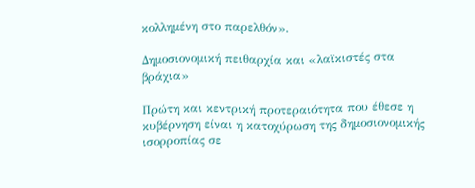κολλημένη στο παρελθόν».

Δημοσιονομική πειθαρχία και «λαϊκιστές στα βράχια»

Πρώτη και κεντρική προτεραιότητα που έθεσε η κυβέρνηση είναι η κατοχύρωση της δημοσιονομικής ισορροπίας σε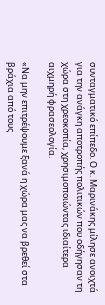συνταγματικό επίπεδο. Ο κ. Μαρινάκης μίλησε ανοιχτά για την ανάγκη αποτροπής πολιτικών που οδήγησαν τη χώρα στη χρεοκοπία, χρησιμοποιώντας ιδιαίτερα αιχμηρή φρασεολογία.

«Να μην επιτρέψουμε ξανά η χώρα μας να βρεθεί στα βράχια από τους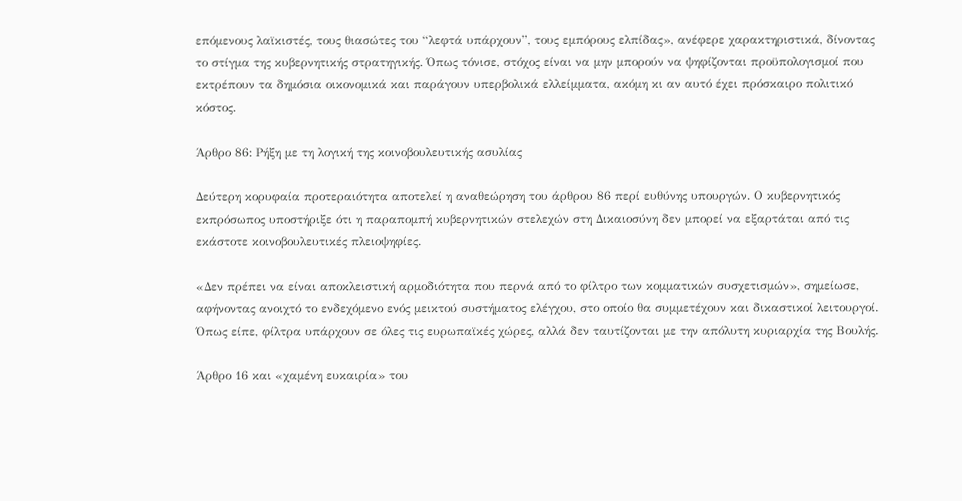επόμενους λαϊκιστές, τους θιασώτες του “λεφτά υπάρχουν”, τους εμπόρους ελπίδας», ανέφερε χαρακτηριστικά, δίνοντας το στίγμα της κυβερνητικής στρατηγικής. Όπως τόνισε, στόχος είναι να μην μπορούν να ψηφίζονται προϋπολογισμοί που εκτρέπουν τα δημόσια οικονομικά και παράγουν υπερβολικά ελλείμματα, ακόμη κι αν αυτό έχει πρόσκαιρο πολιτικό κόστος.

Άρθρο 86: Ρήξη με τη λογική της κοινοβουλευτικής ασυλίας

Δεύτερη κορυφαία προτεραιότητα αποτελεί η αναθεώρηση του άρθρου 86 περί ευθύνης υπουργών. Ο κυβερνητικός εκπρόσωπος υποστήριξε ότι η παραπομπή κυβερνητικών στελεχών στη Δικαιοσύνη δεν μπορεί να εξαρτάται από τις εκάστοτε κοινοβουλευτικές πλειοψηφίες.

«Δεν πρέπει να είναι αποκλειστική αρμοδιότητα που περνά από το φίλτρο των κομματικών συσχετισμών», σημείωσε, αφήνοντας ανοιχτό το ενδεχόμενο ενός μεικτού συστήματος ελέγχου, στο οποίο θα συμμετέχουν και δικαστικοί λειτουργοί. Όπως είπε, φίλτρα υπάρχουν σε όλες τις ευρωπαϊκές χώρες, αλλά δεν ταυτίζονται με την απόλυτη κυριαρχία της Βουλής.

Άρθρο 16 και «χαμένη ευκαιρία» του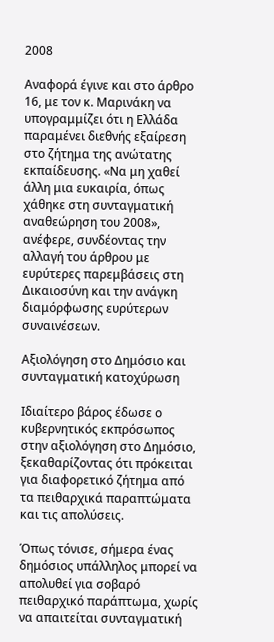2008

Αναφορά έγινε και στο άρθρο 16, με τον κ. Μαρινάκη να υπογραμμίζει ότι η Ελλάδα παραμένει διεθνής εξαίρεση στο ζήτημα της ανώτατης εκπαίδευσης. «Να μη χαθεί άλλη μια ευκαιρία, όπως χάθηκε στη συνταγματική αναθεώρηση του 2008», ανέφερε, συνδέοντας την αλλαγή του άρθρου με ευρύτερες παρεμβάσεις στη Δικαιοσύνη και την ανάγκη διαμόρφωσης ευρύτερων συναινέσεων.

Αξιολόγηση στο Δημόσιο και συνταγματική κατοχύρωση

Ιδιαίτερο βάρος έδωσε ο κυβερνητικός εκπρόσωπος στην αξιολόγηση στο Δημόσιο, ξεκαθαρίζοντας ότι πρόκειται για διαφορετικό ζήτημα από τα πειθαρχικά παραπτώματα και τις απολύσεις.

Όπως τόνισε, σήμερα ένας δημόσιος υπάλληλος μπορεί να απολυθεί για σοβαρό πειθαρχικό παράπτωμα, χωρίς να απαιτείται συνταγματική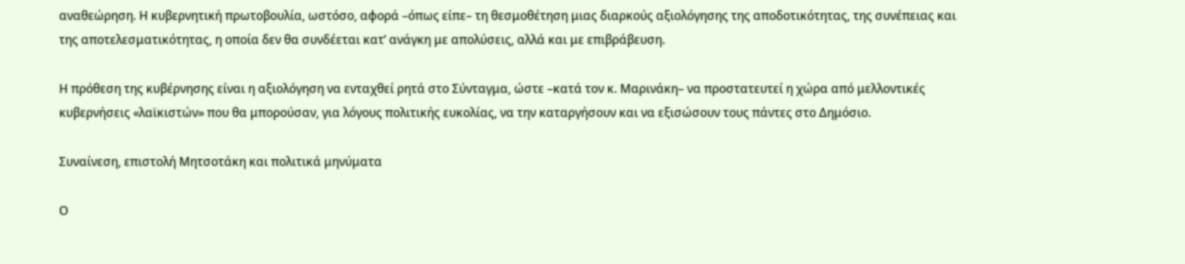αναθεώρηση. Η κυβερνητική πρωτοβουλία, ωστόσο, αφορά –όπως είπε– τη θεσμοθέτηση μιας διαρκούς αξιολόγησης της αποδοτικότητας, της συνέπειας και της αποτελεσματικότητας, η οποία δεν θα συνδέεται κατ’ ανάγκη με απολύσεις, αλλά και με επιβράβευση.

Η πρόθεση της κυβέρνησης είναι η αξιολόγηση να ενταχθεί ρητά στο Σύνταγμα, ώστε –κατά τον κ. Μαρινάκη– να προστατευτεί η χώρα από μελλοντικές κυβερνήσεις «λαϊκιστών» που θα μπορούσαν, για λόγους πολιτικής ευκολίας, να την καταργήσουν και να εξισώσουν τους πάντες στο Δημόσιο.

Συναίνεση, επιστολή Μητσοτάκη και πολιτικά μηνύματα

Ο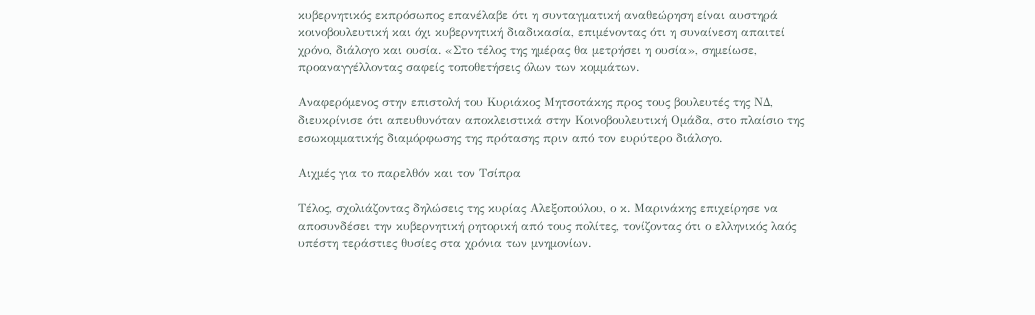κυβερνητικός εκπρόσωπος επανέλαβε ότι η συνταγματική αναθεώρηση είναι αυστηρά κοινοβουλευτική και όχι κυβερνητική διαδικασία, επιμένοντας ότι η συναίνεση απαιτεί χρόνο, διάλογο και ουσία. «Στο τέλος της ημέρας θα μετρήσει η ουσία», σημείωσε, προαναγγέλλοντας σαφείς τοποθετήσεις όλων των κομμάτων.

Αναφερόμενος στην επιστολή του Κυριάκος Μητσοτάκης προς τους βουλευτές της ΝΔ, διευκρίνισε ότι απευθυνόταν αποκλειστικά στην Κοινοβουλευτική Ομάδα, στο πλαίσιο της εσωκομματικής διαμόρφωσης της πρότασης πριν από τον ευρύτερο διάλογο.

Αιχμές για το παρελθόν και τον Τσίπρα

Τέλος, σχολιάζοντας δηλώσεις της κυρίας Αλεξοπούλου, ο κ. Μαρινάκης επιχείρησε να αποσυνδέσει την κυβερνητική ρητορική από τους πολίτες, τονίζοντας ότι ο ελληνικός λαός υπέστη τεράστιες θυσίες στα χρόνια των μνημονίων.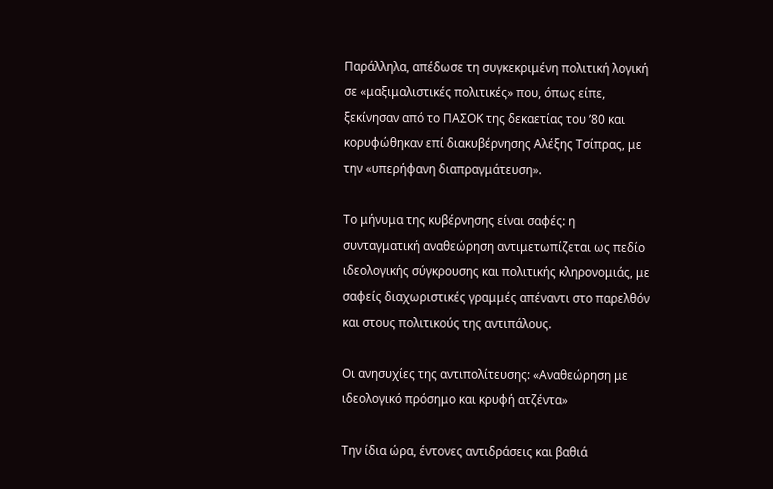Παράλληλα, απέδωσε τη συγκεκριμένη πολιτική λογική σε «μαξιμαλιστικές πολιτικές» που, όπως είπε, ξεκίνησαν από το ΠΑΣΟΚ της δεκαετίας του ’80 και κορυφώθηκαν επί διακυβέρνησης Αλέξης Τσίπρας, με την «υπερήφανη διαπραγμάτευση».

Το μήνυμα της κυβέρνησης είναι σαφές: η συνταγματική αναθεώρηση αντιμετωπίζεται ως πεδίο ιδεολογικής σύγκρουσης και πολιτικής κληρονομιάς, με σαφείς διαχωριστικές γραμμές απέναντι στο παρελθόν και στους πολιτικούς της αντιπάλους.

Οι ανησυχίες της αντιπολίτευσης: «Αναθεώρηση με ιδεολογικό πρόσημο και κρυφή ατζέντα»

Την ίδια ώρα, έντονες αντιδράσεις και βαθιά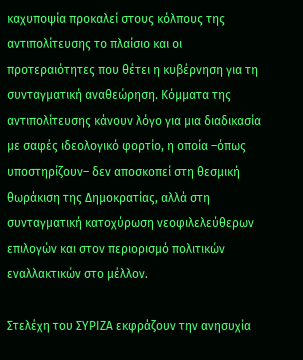καχυποψία προκαλεί στους κόλπους της αντιπολίτευσης το πλαίσιο και οι προτεραιότητες που θέτει η κυβέρνηση για τη συνταγματική αναθεώρηση. Κόμματα της αντιπολίτευσης κάνουν λόγο για μια διαδικασία με σαφές ιδεολογικό φορτίο, η οποία –όπως υποστηρίζουν– δεν αποσκοπεί στη θεσμική θωράκιση της Δημοκρατίας, αλλά στη συνταγματική κατοχύρωση νεοφιλελεύθερων επιλογών και στον περιορισμό πολιτικών εναλλακτικών στο μέλλον.

Στελέχη του ΣΥΡΙΖΑ εκφράζουν την ανησυχία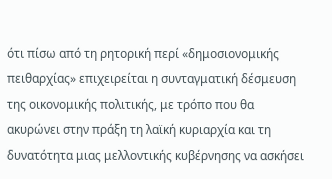ότι πίσω από τη ρητορική περί «δημοσιονομικής πειθαρχίας» επιχειρείται η συνταγματική δέσμευση της οικονομικής πολιτικής, με τρόπο που θα ακυρώνει στην πράξη τη λαϊκή κυριαρχία και τη δυνατότητα μιας μελλοντικής κυβέρνησης να ασκήσει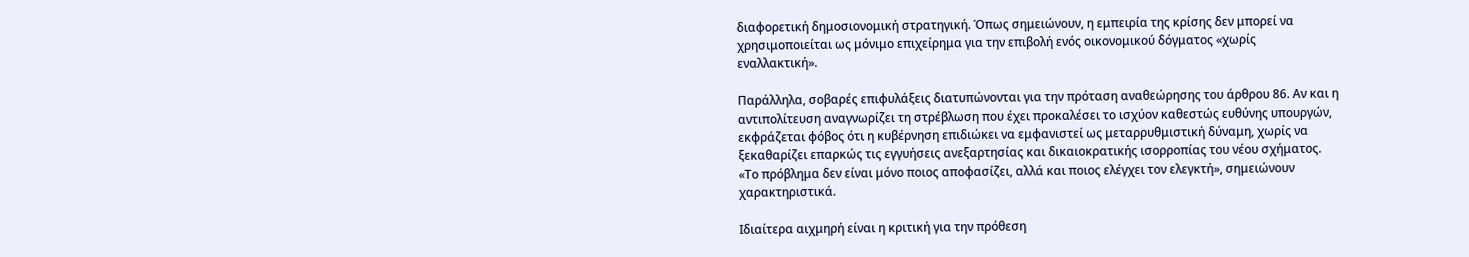διαφορετική δημοσιονομική στρατηγική. Όπως σημειώνουν, η εμπειρία της κρίσης δεν μπορεί να χρησιμοποιείται ως μόνιμο επιχείρημα για την επιβολή ενός οικονομικού δόγματος «χωρίς εναλλακτική».

Παράλληλα, σοβαρές επιφυλάξεις διατυπώνονται για την πρόταση αναθεώρησης του άρθρου 86. Αν και η αντιπολίτευση αναγνωρίζει τη στρέβλωση που έχει προκαλέσει το ισχύον καθεστώς ευθύνης υπουργών, εκφράζεται φόβος ότι η κυβέρνηση επιδιώκει να εμφανιστεί ως μεταρρυθμιστική δύναμη, χωρίς να ξεκαθαρίζει επαρκώς τις εγγυήσεις ανεξαρτησίας και δικαιοκρατικής ισορροπίας του νέου σχήματος. «Το πρόβλημα δεν είναι μόνο ποιος αποφασίζει, αλλά και ποιος ελέγχει τον ελεγκτή», σημειώνουν χαρακτηριστικά.

Ιδιαίτερα αιχμηρή είναι η κριτική για την πρόθεση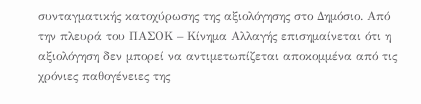συνταγματικής κατοχύρωσης της αξιολόγησης στο Δημόσιο. Από την πλευρά του ΠΑΣΟΚ – Κίνημα Αλλαγής επισημαίνεται ότι η αξιολόγηση δεν μπορεί να αντιμετωπίζεται αποκομμένα από τις χρόνιες παθογένειες της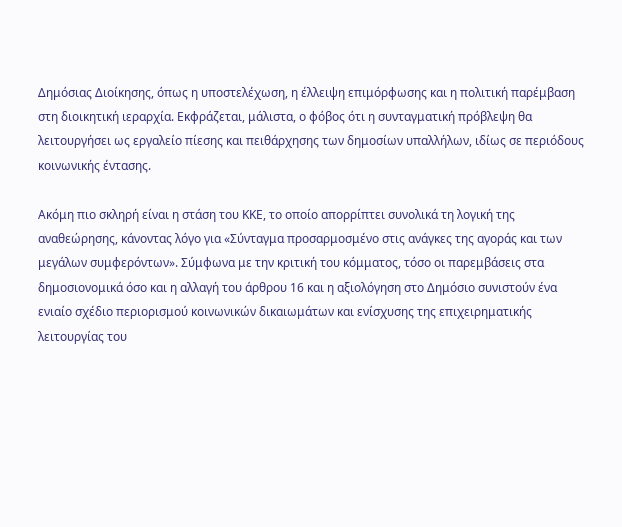Δημόσιας Διοίκησης, όπως η υποστελέχωση, η έλλειψη επιμόρφωσης και η πολιτική παρέμβαση στη διοικητική ιεραρχία. Εκφράζεται, μάλιστα, ο φόβος ότι η συνταγματική πρόβλεψη θα λειτουργήσει ως εργαλείο πίεσης και πειθάρχησης των δημοσίων υπαλλήλων, ιδίως σε περιόδους κοινωνικής έντασης.

Ακόμη πιο σκληρή είναι η στάση του ΚΚΕ, το οποίο απορρίπτει συνολικά τη λογική της αναθεώρησης, κάνοντας λόγο για «Σύνταγμα προσαρμοσμένο στις ανάγκες της αγοράς και των μεγάλων συμφερόντων». Σύμφωνα με την κριτική του κόμματος, τόσο οι παρεμβάσεις στα δημοσιονομικά όσο και η αλλαγή του άρθρου 16 και η αξιολόγηση στο Δημόσιο συνιστούν ένα ενιαίο σχέδιο περιορισμού κοινωνικών δικαιωμάτων και ενίσχυσης της επιχειρηματικής λειτουργίας του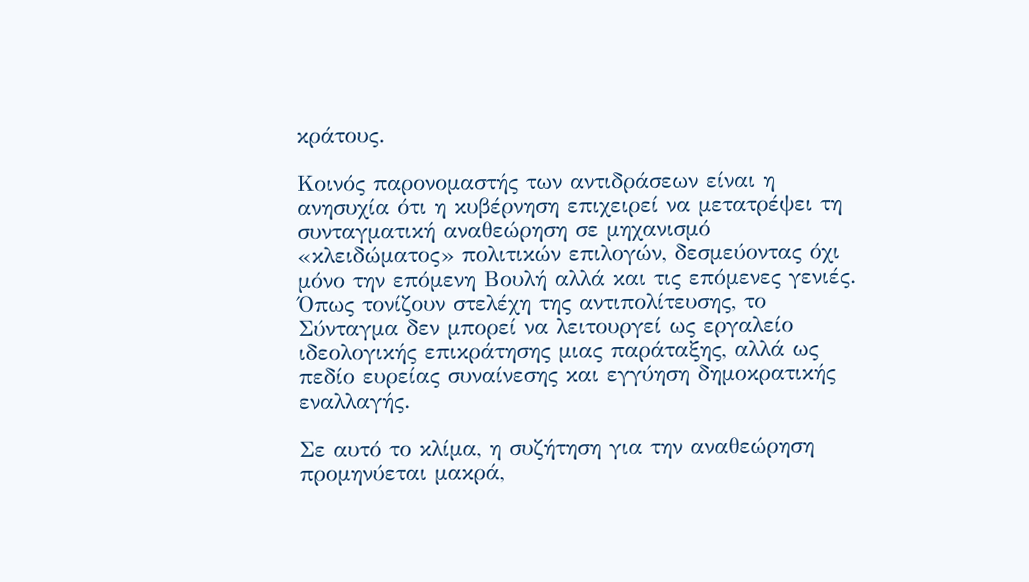κράτους.

Κοινός παρονομαστής των αντιδράσεων είναι η ανησυχία ότι η κυβέρνηση επιχειρεί να μετατρέψει τη συνταγματική αναθεώρηση σε μηχανισμό «κλειδώματος» πολιτικών επιλογών, δεσμεύοντας όχι μόνο την επόμενη Βουλή αλλά και τις επόμενες γενιές. Όπως τονίζουν στελέχη της αντιπολίτευσης, το Σύνταγμα δεν μπορεί να λειτουργεί ως εργαλείο ιδεολογικής επικράτησης μιας παράταξης, αλλά ως πεδίο ευρείας συναίνεσης και εγγύηση δημοκρατικής εναλλαγής.

Σε αυτό το κλίμα, η συζήτηση για την αναθεώρηση προμηνύεται μακρά,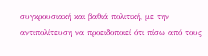συγκρουσιακή και βαθιά πολιτική, με την αντιπολίτευση να προειδοποιεί ότι πίσω από τους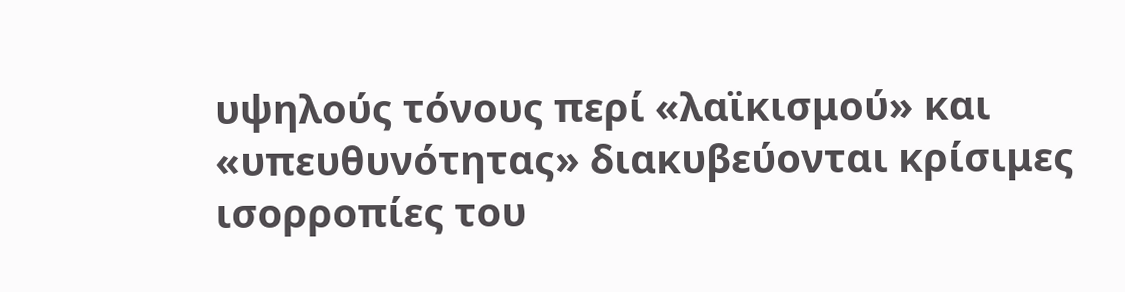υψηλούς τόνους περί «λαϊκισμού» και «υπευθυνότητας» διακυβεύονται κρίσιμες ισορροπίες του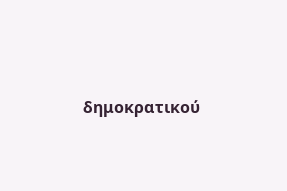δημοκρατικού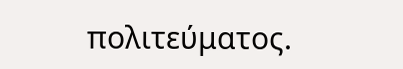πολιτεύματος.